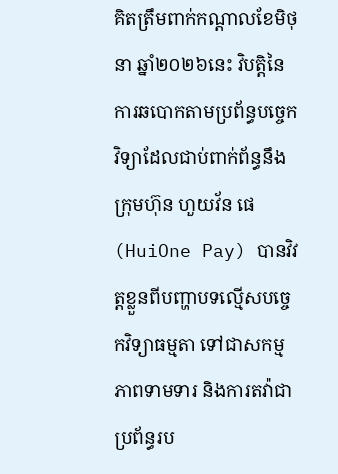គិតត្រឹមពាក់កណ្តាលខែមិថុនា ឆ្នាំ២០២៦នេះ វិបត្តិនៃការឆបោកតាមប្រព័ន្ធបច្ចេកវិទ្យាដែលជាប់ពាក់ព័ន្ធនឹងក្រុមហ៊ុន ហួយវ័ន ផេ (HuiOne Pay) បានវិវត្តខ្លួនពីបញ្ហាបទល្មើសបច្ចេកវិទ្យាធម្មតា ទៅជាសកម្មភាពទាមទារ និងការតវ៉ាជាប្រព័ន្ធរប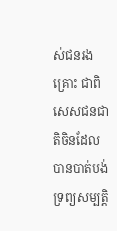ស់ជនរងគ្រោះ ជាពិសេសជនជាតិចិនដែលបានបាត់បង់ទ្រព្យសម្បត្តិ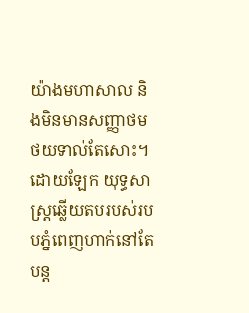យ៉ាងមហាសាល និងមិនមានសញ្ញាថមថយទាល់តែសោះ។
ដោយឡែក យុទ្ធសាស្ត្រឆ្លើយតបរបស់របបភ្នំពេញហាក់នៅតែបន្ត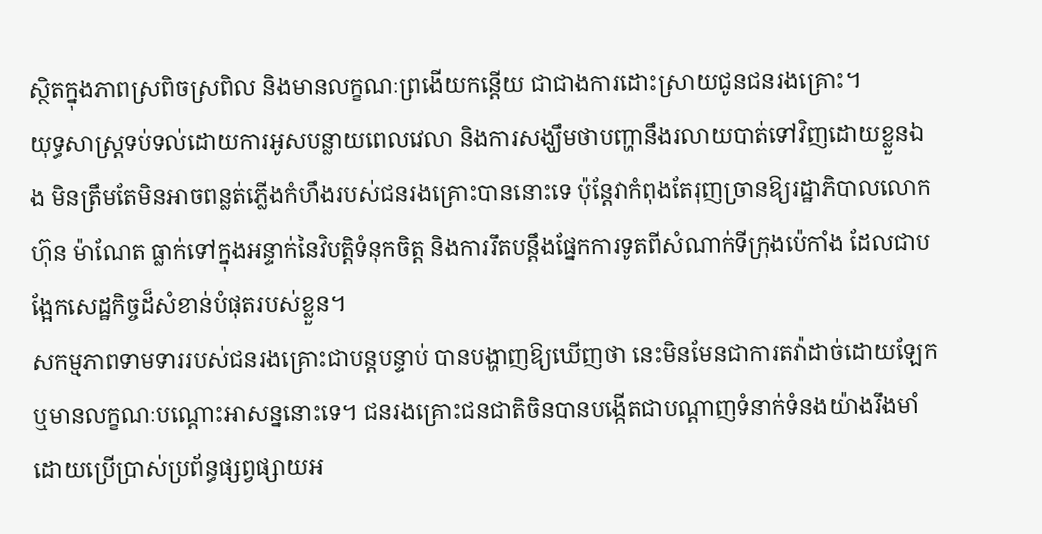ស្ថិតក្នុងភាពស្រពិចស្រពិល និងមានលក្ខណៈព្រងើយកន្តើយ ជាជាងការដោះស្រាយជូនជនរងគ្រោះ។
យុទ្ធសាស្ត្រទប់ទល់ដោយការអូសបន្លាយពេលវេលា និងការសង្ឃឹមថាបញ្ហានឹងរលាយបាត់ទៅវិញដោយខ្លួនឯង មិនត្រឹមតែមិនអាចពន្លត់ភ្លើងកំហឹងរបស់ជនរងគ្រោះបាននោះទេ ប៉ុន្តែវាកំពុងតែរុញច្រានឱ្យរដ្ឋាភិបាលលោក ហ៊ុន ម៉ាណែត ធ្លាក់ទៅក្នុងអន្ទាក់នៃវិបត្តិទំនុកចិត្ត និងការរឹតបន្តឹងផ្នែកការទូតពីសំណាក់ទីក្រុងប៉េកាំង ដែលជាបង្អែកសេដ្ឋកិច្ចដ៏សំខាន់បំផុតរបស់ខ្លួន។
សកម្មភាពទាមទាររបស់ជនរងគ្រោះជាបន្តបន្ទាប់ បានបង្ហាញឱ្យឃើញថា នេះមិនមែនជាការតវ៉ាដាច់ដោយឡែក ឬមានលក្ខណៈបណ្តោះអាសន្ននោះទេ។ ជនរងគ្រោះជនជាតិចិនបានបង្កើតជាបណ្តាញទំនាក់ទំនងយ៉ាងរឹងមាំ ដោយប្រើប្រាស់ប្រព័ន្ធផ្សព្វផ្សាយអ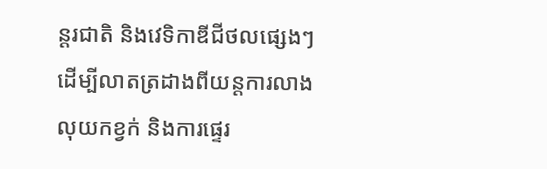ន្តរជាតិ និងវេទិកាឌីជីថលផ្សេងៗ ដើម្បីលាតត្រដាងពីយន្តការលាងលុយកខ្វក់ និងការផ្ទេរ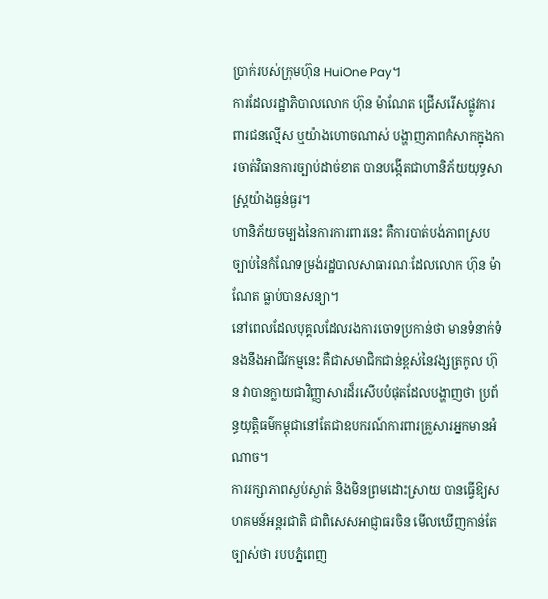ប្រាក់របស់ក្រុមហ៊ុន HuiOne Pay។
ការដែលរដ្ឋាភិបាលលោក ហ៊ុន ម៉ាណែត ជ្រើសរើសផ្លូវការពារជនល្មើស ឬយ៉ាងហោចណាស់ បង្ហាញភាពកំសាកក្នុងការចាត់វិធានការច្បាប់ដាច់ខាត បានបង្កើតជាហានិភ័យយុទ្ធសាស្ត្រយ៉ាងធ្ងន់ធ្ងរ។
ហានិភ័យចម្បងនៃការការពារនេះ គឺការបាត់បង់ភាពស្របច្បាប់នៃកំណែទម្រង់រដ្ឋបាលសាធារណៈដែលលោក ហ៊ុន ម៉ាណែត ធ្លាប់បានសន្យា។
នៅពេលដែលបុគ្គលដែលរងការចោទប្រកាន់ថា មានទំនាក់ទំនងនឹងអាជីវកម្មនេះ គឺជាសមាជិកជាន់ខ្ពស់នៃវង្សត្រកូល ហ៊ុន វាបានក្លាយជាវិញ្ញាសារដ៏រសើបបំផុតដែលបង្ហាញថា ប្រព័ន្ធយុត្តិធម៌កម្ពុជានៅតែជាឧបករណ៍ការពារគ្រួសារអ្នកមានអំណាច។
ការរក្សាភាពស្ងប់ស្ងាត់ និងមិនព្រមដោះស្រាយ បានធ្វើឱ្យសហគមន៍អន្តរជាតិ ជាពិសេសអាជ្ញាធរចិន មើលឃើញកាន់តែច្បាស់ថា របបភ្នំពេញ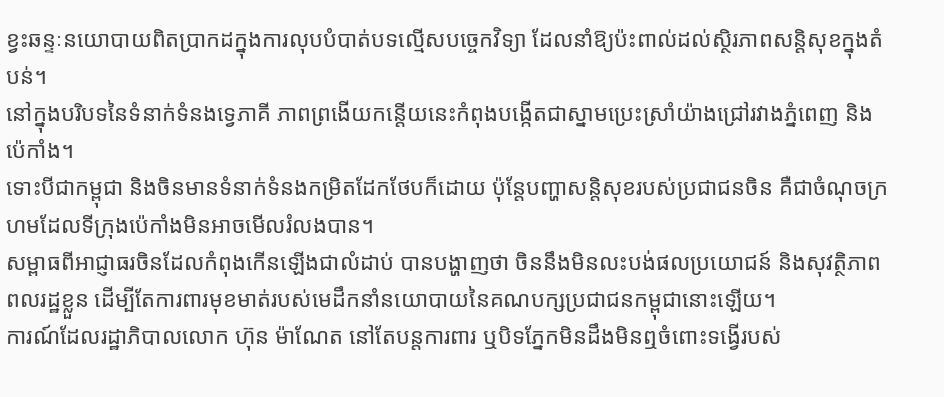ខ្វះឆន្ទៈនយោបាយពិតប្រាកដក្នុងការលុបបំបាត់បទល្មើសបច្ចេកវិទ្យា ដែលនាំឱ្យប៉ះពាល់ដល់ស្ថិរភាពសន្តិសុខក្នុងតំបន់។
នៅក្នុងបរិបទនៃទំនាក់ទំនងទ្វេភាគី ភាពព្រងើយកន្តើយនេះកំពុងបង្កើតជាស្នាមប្រេះស្រាំយ៉ាងជ្រៅរវាងភ្នំពេញ និងប៉េកាំង។
ទោះបីជាកម្ពុជា និងចិនមានទំនាក់ទំនងកម្រិតដែកថែបក៏ដោយ ប៉ុន្តែបញ្ហាសន្តិសុខរបស់ប្រជាជនចិន គឺជាចំណុចក្រហមដែលទីក្រុងប៉េកាំងមិនអាចមើលរំលងបាន។
សម្ពាធពីអាជ្ញាធរចិនដែលកំពុងកើនឡើងជាលំដាប់ បានបង្ហាញថា ចិននឹងមិនលះបង់ផលប្រយោជន៍ និងសុវត្ថិភាពពលរដ្ឋខ្លួន ដើម្បីតែការពារមុខមាត់របស់មេដឹកនាំនយោបាយនៃគណបក្សប្រជាជនកម្ពុជានោះឡើយ។
ការណ៍ដែលរដ្ឋាភិបាលលោក ហ៊ុន ម៉ាណែត នៅតែបន្តការពារ ឬបិទភ្នែកមិនដឹងមិនឮចំពោះទង្វើរបស់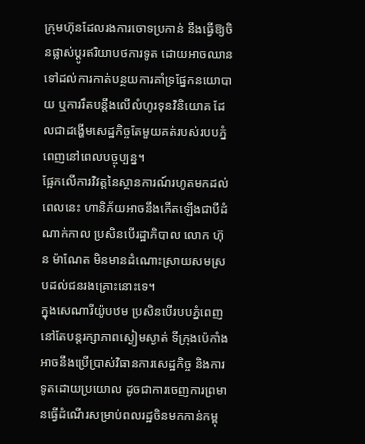ក្រុមហ៊ុនដែលរងការចោទប្រកាន់ នឹងធ្វើឱ្យចិនផ្លាស់ប្តូរឥរិយាបថការទូត ដោយអាចឈានទៅដល់ការកាត់បន្ថយការគាំទ្រផ្នែកនយោបាយ ឬការរឹតបន្តឹងលើលំហូរទុនវិនិយោគ ដែលជាដង្ហើមសេដ្ឋកិច្ចតែមួយគត់របស់របបភ្នំពេញនៅពេលបច្ចុប្បន្ន។
ផ្អែកលើការវិវត្តនៃស្ថានការណ៍រហូតមកដល់ពេលនេះ ហានិភ័យអាចនឹងកើតឡើងជាបីដំណាក់កាល ប្រសិនបើរដ្ឋាភិបាល លោក ហ៊ុន ម៉ាណែត មិនមានដំណោះស្រាយសមស្របដល់ជនរងគ្រោះនោះទេ។
ក្នុងសេណារីយ៉ូបឋម ប្រសិនបើរបបភ្នំពេញនៅតែបន្តរក្សាភាពស្ងៀមស្ងាត់ ទីក្រុងប៉េកាំងអាចនឹងប្រើប្រាស់វិធានការសេដ្ឋកិច្ច និងការទូតដោយប្រយោល ដូចជាការចេញការព្រមានធ្វើដំណើរសម្រាប់ពលរដ្ឋចិនមកកាន់កម្ពុ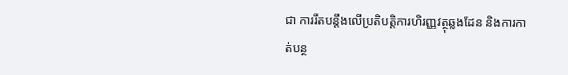ជា ការរឹតបន្តឹងលើប្រតិបត្តិការហិរញ្ញវត្ថុឆ្លងដែន និងការកាត់បន្ថ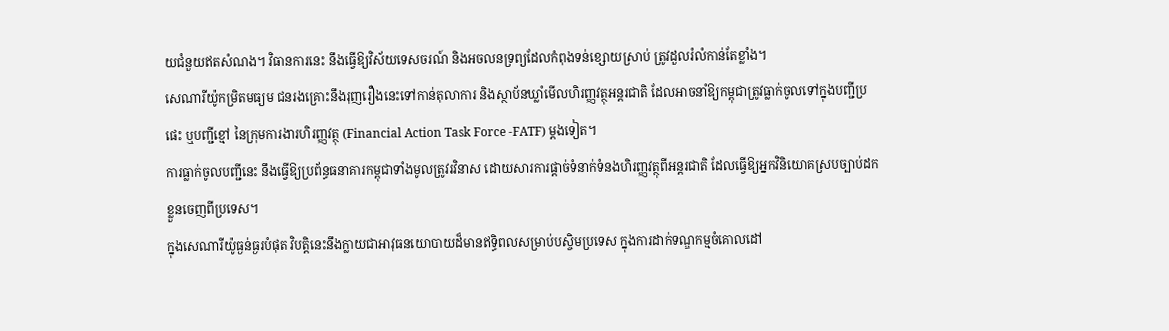យជំនួយឥតសំណង។ វិធានការនេះ នឹងធ្វើឱ្យវិស័យទេសចរណ៍ និងអចលនទ្រព្យដែលកំពុងទន់ខ្សោយស្រាប់ ត្រូវដួលរំលំកាន់តែខ្លាំង។
សេណារីយ៉ូកម្រិតមធ្យម ជនរងគ្រោះនឹងរុញរឿងនេះទៅកាន់តុលាការ និងស្ថាប័នឃ្លាំមើលហិរញ្ញវត្ថុអន្តរជាតិ ដែលអាចនាំឱ្យកម្ពុជាត្រូវធ្លាក់ចូលទៅក្នុងបញ្ជីប្រផេះ ឬបញ្ជីខ្មៅ នៃក្រុមការងារហិរញ្ញវត្ថុ (Financial Action Task Force -FATF) ម្តងទៀត។
ការធ្លាក់ចូលបញ្ជីនេះ នឹងធ្វើឱ្យប្រព័ន្ធធនាគារកម្ពុជាទាំងមូលត្រូវរវិនាស ដោយសារការផ្ដាច់ទំនាក់ទំនងហិរញ្ញវត្ថុពីអន្តរជាតិ ដែលធ្វើឱ្យអ្នកវិនិយោគស្របច្បាប់ដកខ្លួនចេញពីប្រទេស។
ក្នុងសេណារីយ៉ូធ្ងន់ធ្ងរបំផុត វិបត្តិនេះនឹងក្លាយជាអាវុធនយោបាយដ៏មានឥទ្ធិពលសម្រាប់បស្ចិមប្រទេស ក្នុងការដាក់ទណ្ឌកម្មចំគោលដៅ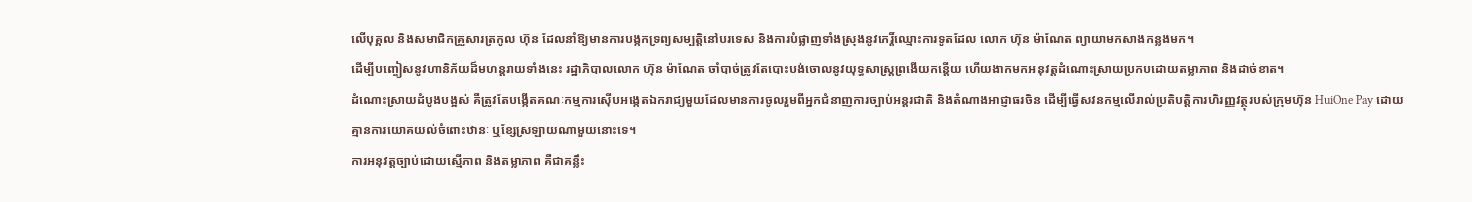លើបុគ្គល និងសមាជិកគ្រួសារត្រកូល ហ៊ុន ដែលនាំឱ្យមានការបង្កកទ្រព្យសម្បត្តិនៅបរទេស និងការបំផ្លាញទាំងស្រុងនូវកេរ្តិ៍ឈ្មោះការទូតដែល លោក ហ៊ុន ម៉ាណែត ព្យាយាមកសាងកន្លងមក។
ដើម្បីបញ្ចៀសនូវហានិភ័យដ៏មហន្តរាយទាំងនេះ រដ្ឋាភិបាលលោក ហ៊ុន ម៉ាណែត ចាំបាច់ត្រូវតែបោះបង់ចោលនូវយុទ្ធសាស្ត្រព្រងើយកន្តើយ ហើយងាកមកអនុវត្តដំណោះស្រាយប្រកបដោយតម្លាភាព និងដាច់ខាត។
ដំណោះស្រាយដំបូងបង្អស់ គឺត្រូវតែបង្កើតគណៈកម្មការស៊ើបអង្កេតឯករាជ្យមួយដែលមានការចូលរួមពីអ្នកជំនាញការច្បាប់អន្តរជាតិ និងតំណាងអាជ្ញាធរចិន ដើម្បីធ្វើសវនកម្មលើរាល់ប្រតិបត្តិការហិរញ្ញវត្ថុរបស់ក្រុមហ៊ុន HuiOne Pay ដោយគ្មានការយោគយល់ចំពោះឋានៈ ឬខ្សែស្រឡាយណាមួយនោះទេ។
ការអនុវត្តច្បាប់ដោយស្មើភាព និងតម្លាភាព គឺជាគន្លឹះ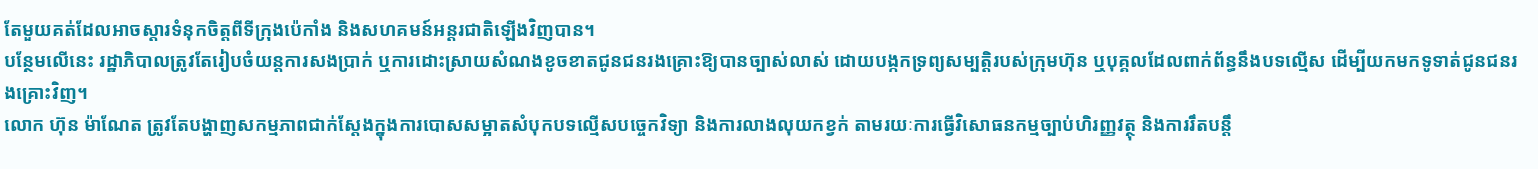តែមួយគត់ដែលអាចស្តារទំនុកចិត្តពីទីក្រុងប៉េកាំង និងសហគមន៍អន្តរជាតិឡើងវិញបាន។
បន្ថែមលើនេះ រដ្ឋាភិបាលត្រូវតែរៀបចំយន្តការសងប្រាក់ ឬការដោះស្រាយសំណងខូចខាតជូនជនរងគ្រោះឱ្យបានច្បាស់លាស់ ដោយបង្កកទ្រព្យសម្បត្តិរបស់ក្រុមហ៊ុន ឬបុគ្គលដែលពាក់ព័ន្ធនឹងបទល្មើស ដើម្បីយកមកទូទាត់ជូនជនរងគ្រោះវិញ។
លោក ហ៊ុន ម៉ាណែត ត្រូវតែបង្ហាញសកម្មភាពជាក់ស្តែងក្នុងការបោសសម្អាតសំបុកបទល្មើសបច្ចេកវិទ្យា និងការលាងលុយកខ្វក់ តាមរយៈការធ្វើវិសោធនកម្មច្បាប់ហិរញ្ញវត្ថុ និងការរឹតបន្តឹ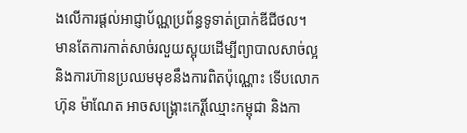ងលើការផ្តល់អាជ្ញាប័ណ្ណប្រព័ន្ធទូទាត់ប្រាក់ឌីជីថល។
មានតែការកាត់សាច់រលួយស្អុយដើម្បីព្យាបាលសាច់ល្អ និងការហ៊ានប្រឈមមុខនឹងការពិតប៉ុណ្ណោះ ទើបលោក ហ៊ុន ម៉ាណែត អាចសង្គ្រោះកេរ្តិ៍ឈ្មោះកម្ពុជា និងកា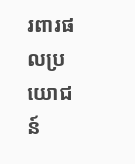រពារផលប្រយោជន៍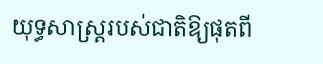យុទ្ធសាស្ត្ររបស់ជាតិឱ្យផុតពី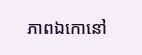ភាពឯកោនៅ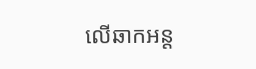លើឆាកអន្ត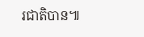រជាតិបាន៕